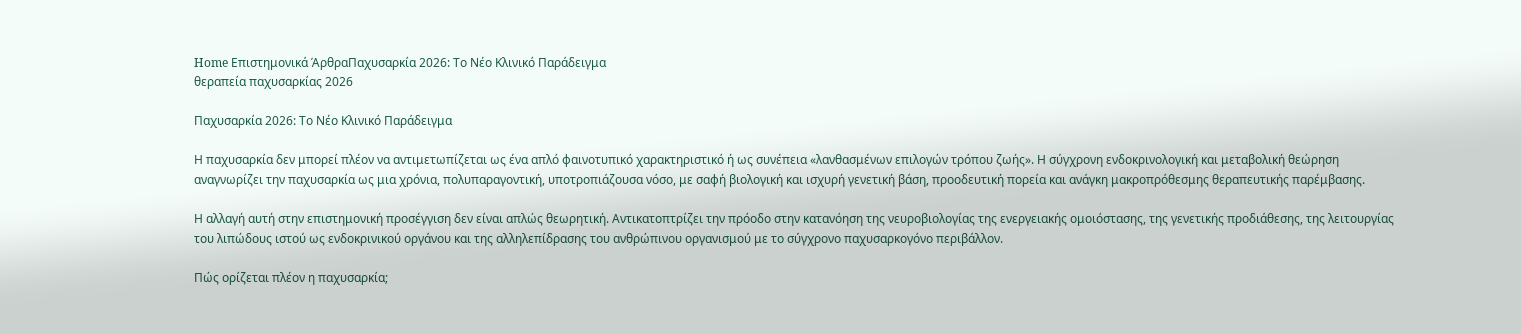Home Επιστημονικά ΆρθραΠαχυσαρκία 2026: Το Νέο Κλινικό Παράδειγμα
θεραπεία παχυσαρκίας 2026

Παχυσαρκία 2026: Το Νέο Κλινικό Παράδειγμα

Η παχυσαρκία δεν μπορεί πλέον να αντιμετωπίζεται ως ένα απλό φαινοτυπικό χαρακτηριστικό ή ως συνέπεια «λανθασμένων επιλογών τρόπου ζωής». Η σύγχρονη ενδοκρινολογική και μεταβολική θεώρηση αναγνωρίζει την παχυσαρκία ως μια χρόνια, πολυπαραγοντική, υποτροπιάζουσα νόσο, με σαφή βιολογική και ισχυρή γενετική βάση, προοδευτική πορεία και ανάγκη μακροπρόθεσμης θεραπευτικής παρέμβασης.

Η αλλαγή αυτή στην επιστημονική προσέγγιση δεν είναι απλώς θεωρητική. Αντικατοπτρίζει την πρόοδο στην κατανόηση της νευροβιολογίας της ενεργειακής ομοιόστασης, της γενετικής προδιάθεσης, της λειτουργίας του λιπώδους ιστού ως ενδοκρινικού οργάνου και της αλληλεπίδρασης του ανθρώπινου οργανισμού με το σύγχρονο παχυσαρκογόνο περιβάλλον.

Πώς ορίζεται πλέον η παχυσαρκία;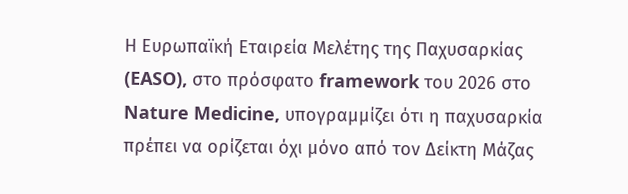Η Ευρωπαϊκή Εταιρεία Μελέτης της Παχυσαρκίας (EASO), στο πρόσφατο framework του 2026 στο Nature Medicine, υπογραμμίζει ότι η παχυσαρκία πρέπει να ορίζεται όχι μόνο από τον Δείκτη Μάζας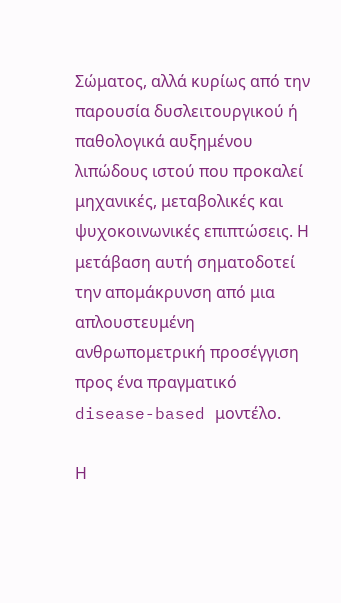Σώματος, αλλά κυρίως από την παρουσία δυσλειτουργικού ή παθολογικά αυξημένου λιπώδους ιστού που προκαλεί μηχανικές, μεταβολικές και ψυχοκοινωνικές επιπτώσεις. Η μετάβαση αυτή σηματοδοτεί την απομάκρυνση από μια απλουστευμένη ανθρωπομετρική προσέγγιση προς ένα πραγματικό disease-based μοντέλο.

Η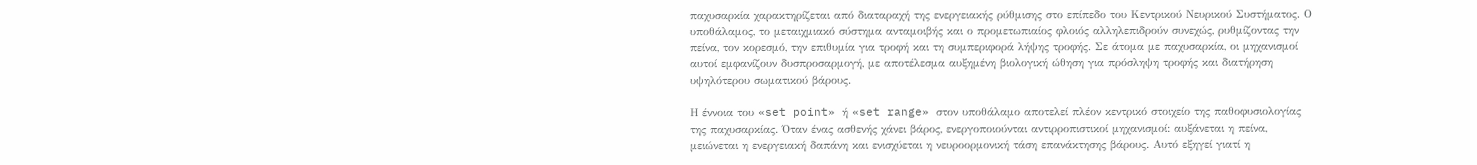παχυσαρκία χαρακτηρίζεται από διαταραχή της ενεργειακής ρύθμισης στο επίπεδο του Κεντρικού Νευρικού Συστήματος. Ο υποθάλαμος, το μεταιχμιακό σύστημα ανταμοιβής και ο προμετωπιαίος φλοιός αλληλεπιδρούν συνεχώς, ρυθμίζοντας την πείνα, τον κορεσμό, την επιθυμία για τροφή και τη συμπεριφορά λήψης τροφής. Σε άτομα με παχυσαρκία, οι μηχανισμοί αυτοί εμφανίζουν δυσπροσαρμογή, με αποτέλεσμα αυξημένη βιολογική ώθηση για πρόσληψη τροφής και διατήρηση υψηλότερου σωματικού βάρους.

Η έννοια του «set point» ή «set range» στον υποθάλαμο αποτελεί πλέον κεντρικό στοιχείο της παθοφυσιολογίας της παχυσαρκίας. Όταν ένας ασθενής χάνει βάρος, ενεργοποιούνται αντιρροπιστικοί μηχανισμοί: αυξάνεται η πείνα, μειώνεται η ενεργειακή δαπάνη και ενισχύεται η νευροορμονική τάση επανάκτησης βάρους. Αυτό εξηγεί γιατί η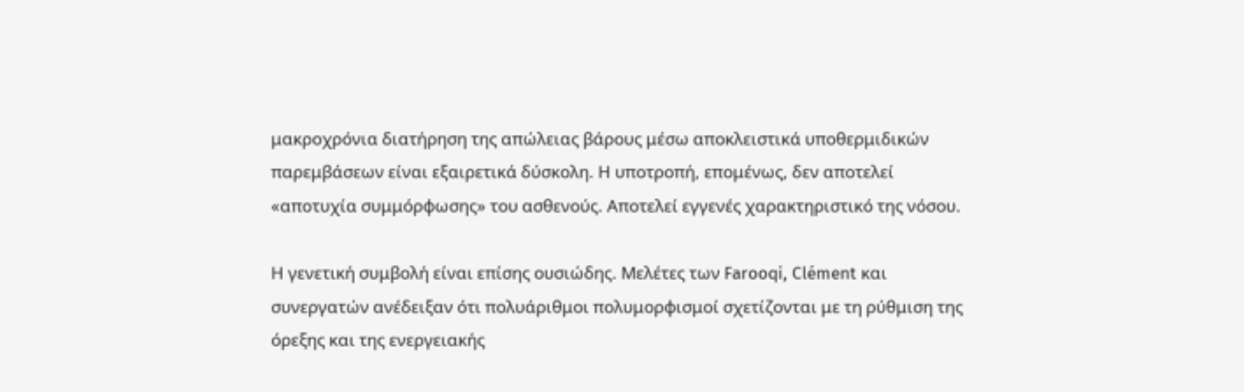μακροχρόνια διατήρηση της απώλειας βάρους μέσω αποκλειστικά υποθερμιδικών παρεμβάσεων είναι εξαιρετικά δύσκολη. Η υποτροπή, επομένως, δεν αποτελεί «αποτυχία συμμόρφωσης» του ασθενούς. Αποτελεί εγγενές χαρακτηριστικό της νόσου.

Η γενετική συμβολή είναι επίσης ουσιώδης. Μελέτες των Farooqi, Clément και συνεργατών ανέδειξαν ότι πολυάριθμοι πολυμορφισμοί σχετίζονται με τη ρύθμιση της όρεξης και της ενεργειακής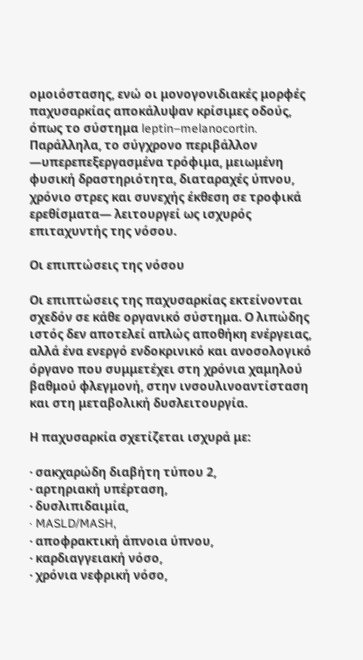ομοιόστασης, ενώ οι μονογονιδιακές μορφές παχυσαρκίας αποκάλυψαν κρίσιμες οδούς, όπως το σύστημα leptin–melanocortin. Παράλληλα, το σύγχρονο περιβάλλον —υπερεπεξεργασμένα τρόφιμα, μειωμένη φυσική δραστηριότητα, διαταραχές ύπνου, χρόνιο στρες και συνεχής έκθεση σε τροφικά ερεθίσματα— λειτουργεί ως ισχυρός επιταχυντής της νόσου.

Οι επιπτώσεις της νόσου

Οι επιπτώσεις της παχυσαρκίας εκτείνονται σχεδόν σε κάθε οργανικό σύστημα. Ο λιπώδης ιστός δεν αποτελεί απλώς αποθήκη ενέργειας, αλλά ένα ενεργό ενδοκρινικό και ανοσολογικό όργανο που συμμετέχει στη χρόνια χαμηλού βαθμού φλεγμονή, στην ινσουλινοαντίσταση και στη μεταβολική δυσλειτουργία.

Η παχυσαρκία σχετίζεται ισχυρά με:

· σακχαρώδη διαβήτη τύπου 2,
· αρτηριακή υπέρταση,
· δυσλιπιδαιμία,
· MASLD/MASH,
· αποφρακτική άπνοια ύπνου,
· καρδιαγγειακή νόσο,
· χρόνια νεφρική νόσο,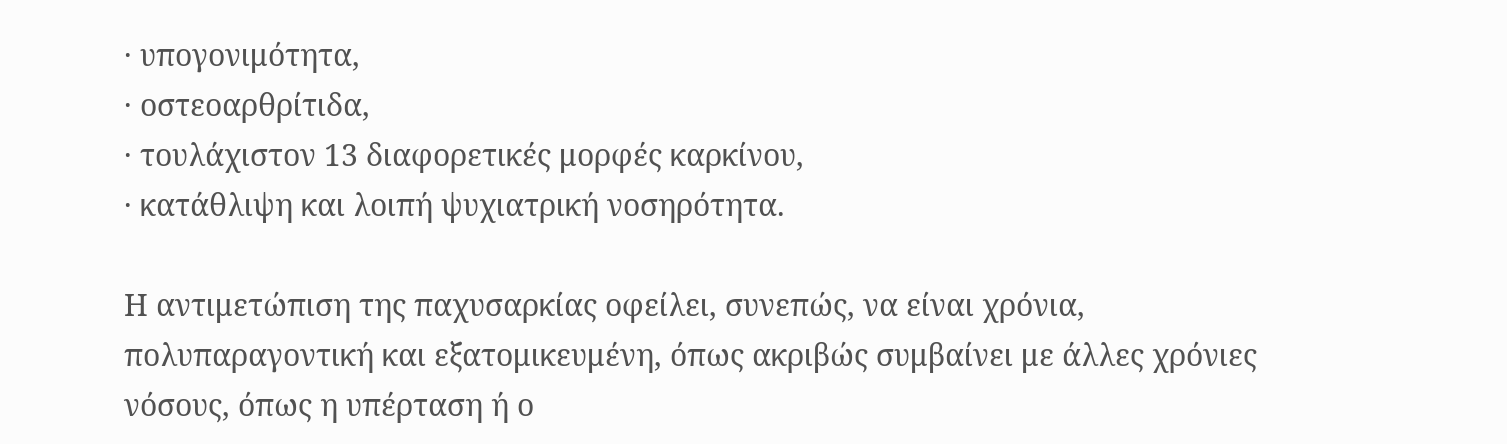· υπογονιμότητα,
· οστεοαρθρίτιδα,
· τουλάχιστον 13 διαφορετικές μορφές καρκίνου,
· κατάθλιψη και λοιπή ψυχιατρική νοσηρότητα.

Η αντιμετώπιση της παχυσαρκίας οφείλει, συνεπώς, να είναι χρόνια, πολυπαραγοντική και εξατομικευμένη, όπως ακριβώς συμβαίνει με άλλες χρόνιες νόσους, όπως η υπέρταση ή ο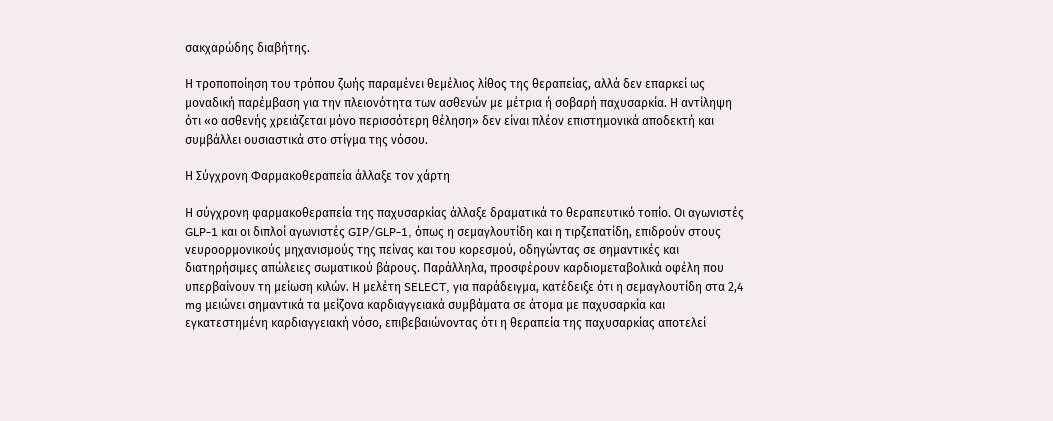σακχαρώδης διαβήτης.

Η τροποποίηση του τρόπου ζωής παραμένει θεμέλιος λίθος της θεραπείας, αλλά δεν επαρκεί ως μοναδική παρέμβαση για την πλειονότητα των ασθενών με μέτρια ή σοβαρή παχυσαρκία. Η αντίληψη ότι «ο ασθενής χρειάζεται μόνο περισσότερη θέληση» δεν είναι πλέον επιστημονικά αποδεκτή και συμβάλλει ουσιαστικά στο στίγμα της νόσου.

Η Σύγχρονη Φαρμακοθεραπεία άλλαξε τον χάρτη

Η σύγχρονη φαρμακοθεραπεία της παχυσαρκίας άλλαξε δραματικά το θεραπευτικό τοπίο. Οι αγωνιστές GLP-1 και οι διπλοί αγωνιστές GIP/GLP-1, όπως η σεμαγλουτίδη και η τιρζεπατίδη, επιδρούν στους νευροορμονικούς μηχανισμούς της πείνας και του κορεσμού, οδηγώντας σε σημαντικές και διατηρήσιμες απώλειες σωματικού βάρους. Παράλληλα, προσφέρουν καρδιομεταβολικά οφέλη που υπερβαίνουν τη μείωση κιλών. Η μελέτη SELECT, για παράδειγμα, κατέδειξε ότι η σεμαγλουτίδη στα 2,4 mg μειώνει σημαντικά τα μείζονα καρδιαγγειακά συμβάματα σε άτομα με παχυσαρκία και εγκατεστημένη καρδιαγγειακή νόσο, επιβεβαιώνοντας ότι η θεραπεία της παχυσαρκίας αποτελεί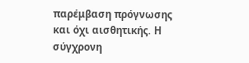παρέμβαση πρόγνωσης και όχι αισθητικής. Η σύγχρονη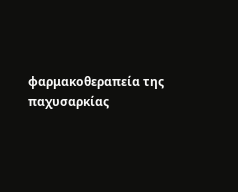φαρμακοθεραπεία της παχυσαρκίας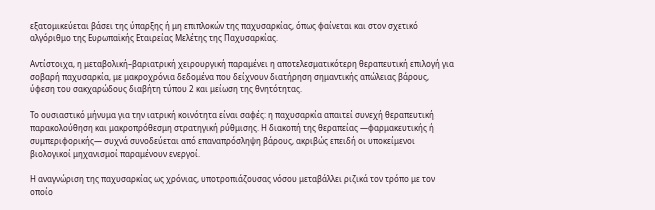εξατομικεύεται βάσει της ύπαρξης ή μη επιπλοκών της παχυσαρκίας, όπως φαίνεται και στον σχετικό αλγόριθμο της Ευρωπαϊκής Εταιρείας Μελέτης της Παχυσαρκίας.

Αντίστοιχα, η μεταβολική–βαριατρική χειρουργική παραμένει η αποτελεσματικότερη θεραπευτική επιλογή για σοβαρή παχυσαρκία, με μακροχρόνια δεδομένα που δείχνουν διατήρηση σημαντικής απώλειας βάρους, ύφεση του σακχαρώδους διαβήτη τύπου 2 και μείωση της θνητότητας.

Το ουσιαστικό μήνυμα για την ιατρική κοινότητα είναι σαφές: η παχυσαρκία απαιτεί συνεχή θεραπευτική παρακολούθηση και μακροπρόθεσμη στρατηγική ρύθμισης. Η διακοπή της θεραπείας —φαρμακευτικής ή συμπεριφορικής— συχνά συνοδεύεται από επαναπρόσληψη βάρους, ακριβώς επειδή οι υποκείμενοι βιολογικοί μηχανισμοί παραμένουν ενεργοί.

Η αναγνώριση της παχυσαρκίας ως χρόνιας, υποτροπιάζουσας νόσου μεταβάλλει ριζικά τον τρόπο με τον οποίο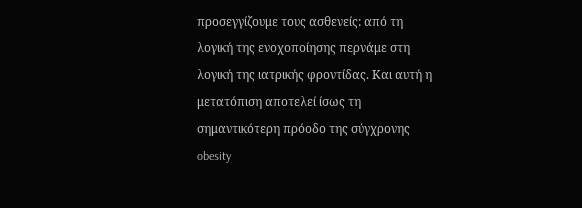προσεγγίζουμε τους ασθενείς: από τη λογική της ενοχοποίησης περνάμε στη λογική της ιατρικής φροντίδας. Και αυτή η μετατόπιση αποτελεί ίσως τη σημαντικότερη πρόοδο της σύγχρονης obesity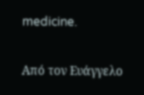medicine.

Από τον Ευάγγελο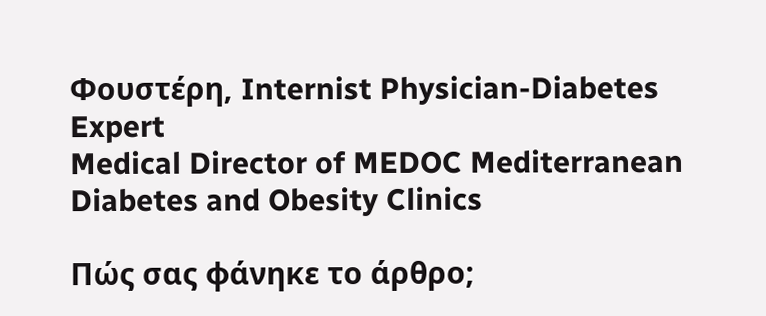Φουστέρη, Internist Physician-Diabetes Expert
Medical Director of MEDOC Mediterranean Diabetes and Obesity Clinics

Πώς σας φάνηκε το άρθρο;